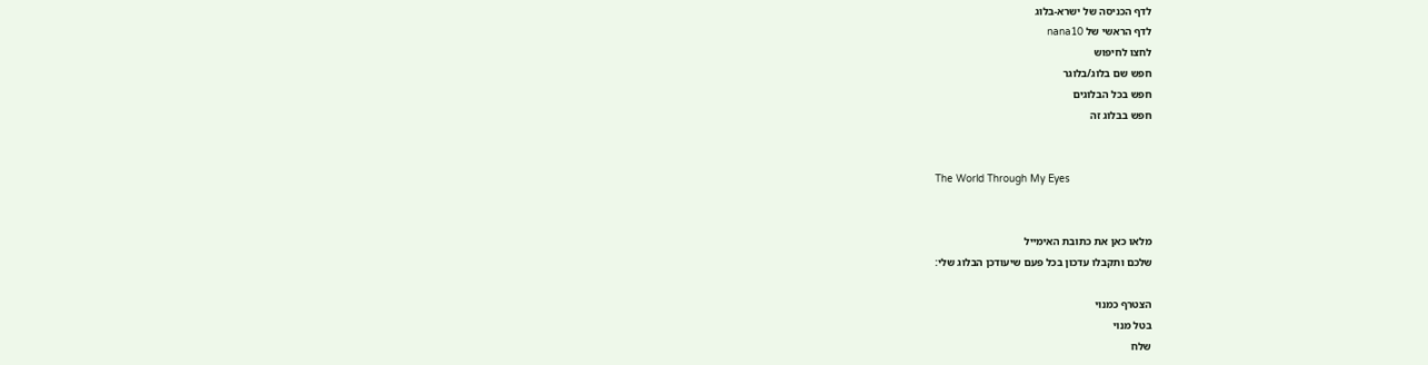לדף הכניסה של ישרא-בלוג
לדף הראשי של nana10
לחצו לחיפוש
חפש שם בלוג/בלוגר
חפש בכל הבלוגים
חפש בבלוג זה


The World Through My Eyes


מלאו כאן את כתובת האימייל
שלכם ותקבלו עדכון בכל פעם שיעודכן הבלוג שלי:

הצטרף כמנוי
בטל מנוי
שלח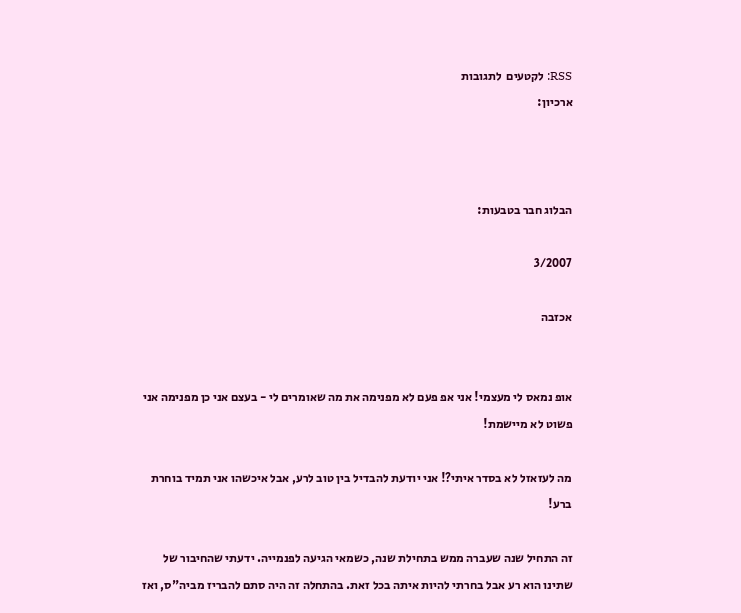RSS: לקטעים  לתגובות
ארכיון:



הבלוג חבר בטבעות:

3/2007

אכזבה


אופ נמאס לי מעצמי! אני אפ פעם לא מפנימה את מה שאומרים לי - בעצם אני כן מפנימה אני פשוט לא מיישמת!

מה לעזאזל לא בסדר איתי?! אני יודעת להבדיל בין טוב לרע, אבל איכשהו אני תמיד בוחרת ברע!

זה התחיל שנה שעברה ממש בתחילת שנה, כשמאי הגיעה לפנמייה. ידעתי שהחיבור של שתינו הוא רע אבל בחרתי להיות איתה בכל זאת. בהתחלה זה היה סתם להבריז מביה"ס, ואז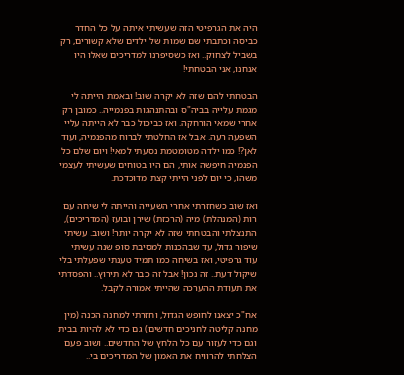היה את הגרפיטי הזה שעשיתי איתה על כל החדר כביסה וכתבתי שם שמות של ילדים שלא קשורים, רק בשביל לצחוק.. ואז כשסיפרנו למדריכים שאלו היו אנחנו, אני הבטחתי!

הבטחתי להם שזה לא יקרה שוב! ובאמת הייתה לי מגמת עלייה בביה"ס ובהתנהגות בפנמייה.. כמובן רק אחרי שמאי הורחקה. ואז כביכול כבר לא הייתה עליי השפעה רעה. אבל אז החלטתי לברוח מהפנמיה, ועוד לאן?! כמו ילדה מטומטמת נסעתי למאי! ויום שלם כל הפנמיה חיפשה אותי, הם היו בטוחים שעשיתי לעצמי משהו, כי יום לפני הייתי קצת מדוכדכת.

ואז שוב כשחזרתי אחרי השעייה והייתה לי שיחה עם רות (המנהלת) מיה (הרכזת) שירן ובועז (המדריכים), התנצלתי והבטחתי שזה לא יקרה יותר! ושוב. עשיתי שיפור גדול, עד שבהכנות למסיבת סופ שנה עשיתי עוד גרפיטי, ואז בשיחה כמו תמיד טענתי שפעלתי בלי שיקול דעת.. זה נכון! אבל זה כבר לא תירוץ.. והפסדתי את תעודת ההערכה שהייתי אמורה לקבל.

אח"כ יצאנו לחופש הגדול, וחזרתי למחנה הכנה (מין מחנה קליטה לחניכים חדשים) גם כדי לא להיות בבית וגם כדי לעזור עם כל הלחץ של החדשים.. ושוב פעם הצלחתי להרוויח את האמון של המדריכים בי..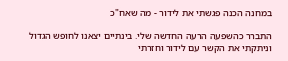במחנה הכנה פגשתי את לידור - מה שאח"כ

התברר כהשפעה הרעה החדשה שלי. בינתיים יצאנו לחופש הגדול וניתקתי את הקשר עם לידור וחזרתי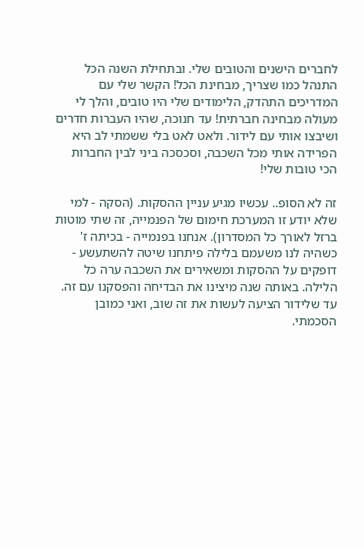לחברים הישנים והטובים שלי. ובתחילת השנה הכל התנהל כמו שצריך, מבחינת הכל! הקשר שלי עם המדריכים התהדק, הלימודים שלי היו טובים, והלך לי מעולה מבחינה חברתית! עד חנוכה, שהיו העברות חדרים ושיבצו אותי עם לידור. ולאט לאט בלי ששמתי לב היא הפרידה אותי מכל השכבה, וסכסכה ביני לבין החברות הכי טובות שלי!

זה לא הסופ.. עכשיו מגיע עניין ההסקות. (הסקה - למי שלא יודע זו המערכת חימום של הפנמייה, זה שתי מוטות ברזל לאורך כל המסדרון). אנחנו בפנמייה - בכיתה ז' כשהיה לנו משעמם בלילה פיתחנו שיטה להשתעשע - דופקים על ההסקות ומשאירים את השכבה ערה כל הלילה. באותה שנה מיצינו את הבדיחה והפסקנו עם זה. עד שלידור הציעה לעשות את זה שוב, ואני כמובן הסכמתי.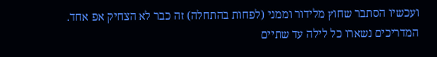ועכשיו הסתבר שחוץ מלידור וממני (לפחות בהתחלה) זה כבר לא הצחיק אפ אחד. המדריכים נשארו כל לילה עד שתיים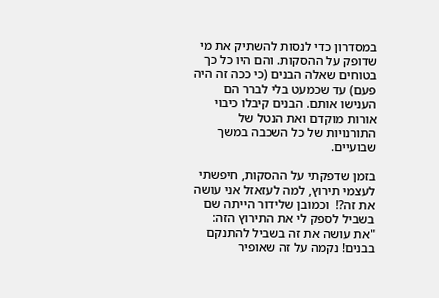במסדרון כדי לנסות להשתיק את מי שדופק על ההסקות. והם היו כל כך בטוחים שאלה הבנים (כי ככה זה היה פעם) עד שכמעט בלי לברר הם הענישו אותם. הבנים קיבלו כיבוי אורות מוקדם ואת הנטל של התורנויות של כל השכבה במשך שבועיים.

בזמן שדפקתי על ההסקות, חיפשתי לעצמי תירוץ, למה לעזאזל אני עושה את זה?!  וכמובן שלידור הייתה שם בשביל לספק לי את התירוץ הזה: "את עושה את זה בשביל להתנקם בבנים! נקמה על זה שאופיר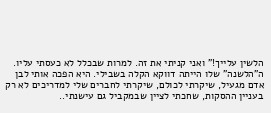הלשין עלייך!" ואני קניתי את זה. למרות שבכלל לא כעסתי עליו. ה"הלשנה" שלו הייתה דווקא הקלה בשבילי. היא הפכה אותי לבן אדם מגעיל, שיקרתי לכולם, שיקרתי לחברים שלי למדריכים לא רק בעניין ההסקות, שחכתי לציין שבמקביל גם עישנתי..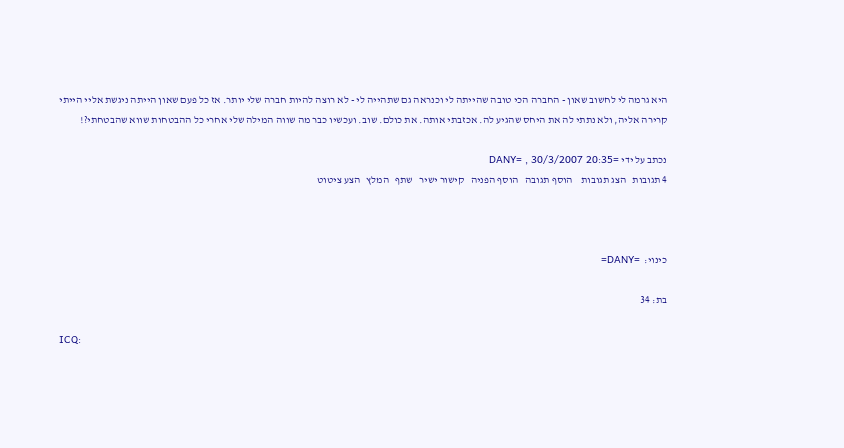היא גרמה לי לחשוב שאון - החברה הכי טובה שהייתה לי וכנראה גם שתהייה לי - לא רוצה להיות חברה שלי יותר. אז כל פעם שאון הייתה ניגשת אליי הייתי קרירה אליה, ולא נתתי לה את היחס שהגיע לה. אכזבתי אותה. את כולם. שוב. ועכשיו כבר מה שווה המילה שלי אחרי כל ההבטחות שווא שהבטחתי?!

נכתב על ידי =DANY= , 30/3/2007 20:35
4 תגובות   הצג תגובות    הוסף תגובה   הוסף הפניה   קישור ישיר   שתף   המלץ   הצע ציטוט



כינוי:  =DANY=

בת: 34

ICQ: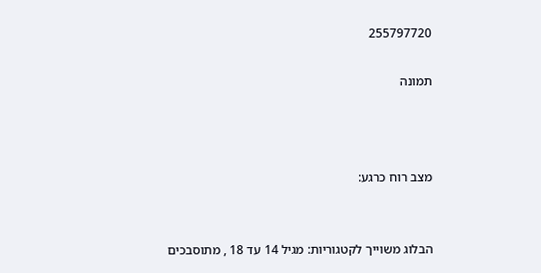255797720

תמונה



מצב רוח כרגע:


הבלוג משוייך לקטגוריות: מגיל 14 עד 18 , מתוסבכים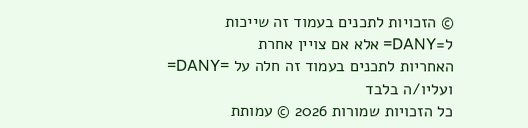© הזכויות לתכנים בעמוד זה שייכות ל=DANY= אלא אם צויין אחרת
האחריות לתכנים בעמוד זה חלה על =DANY= ועליו/ה בלבד
כל הזכויות שמורות 2026 © עמותת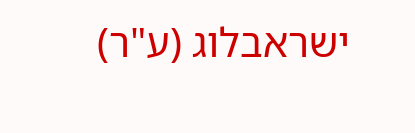ישראבלוג (ע"ר)